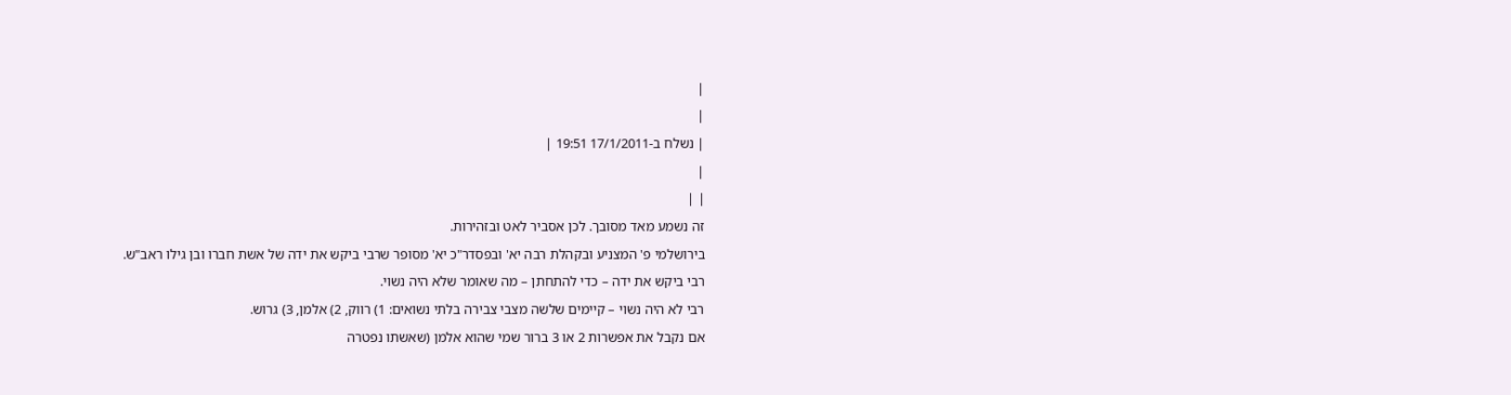|
|
| נשלח ב-17/1/2011 19:51 |
|
| |
זה נשמע מאד מסובך. לכן אסביר לאט ובזהירות.
בירושלמי פ' המצניע ובקהלת רבה יא' ובפסדר"כ יא' מסופר שרבי ביקש את ידה של אשת חברו ובן גילו ראב"ש.
רבי ביקש את ידה – כדי להתחתן – מה שאומר שלא היה נשוי.
רבי לא היה נשוי – קיימים שלשה מצבי צבירה בלתי נשואים: 1) רווק, 2) אלמן, 3) גרוש.
אם נקבל את אפשרות 2 או 3 ברור שמי שהוא אלמן (שאשתו נפטרה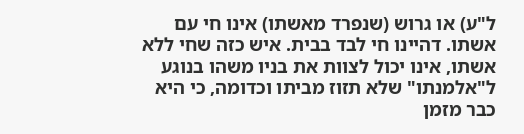ל"ע) או גרוש (שנפרד מאשתו) אינו חי עם אשתו. דהיינו חי לבד בבית. איש כזה שחי ללא אשתו, אינו יכול לצוות את בניו משהו בנוגע ל"אלמנתו" שלא תזוז מביתו וכדומה, כי היא כבר מזמן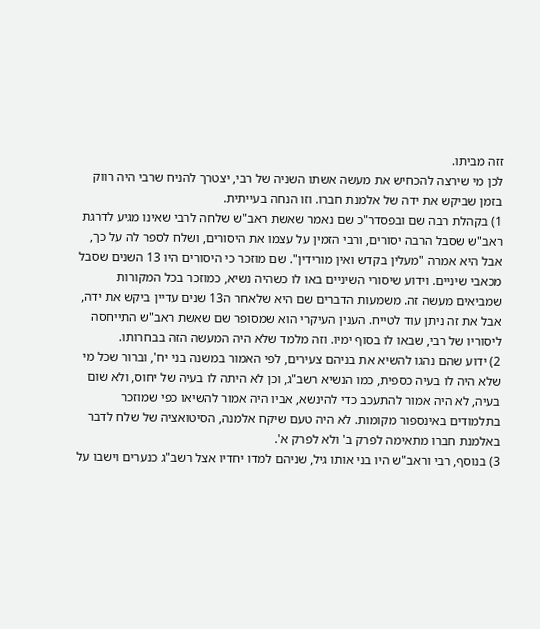זזה מביתו.
לכן מי שירצה להכחיש את מעשה אשתו השניה של רבי, יצטרך להניח שרבי היה רווק בזמן שביקש את ידה של אלמנת חברו. וזו הנחה בעייתית.
1) בקהלת רבה שם ובפסדר"כ שם נאמר שאשת ראב"ש שלחה לרבי שאינו מגיע לדרגת ראב"ש שסבל הרבה יסורים, ורבי הזמין על עצמו את היסורים, ושלח לספר לה על כך, אבל היא אמרה "מעלין בקדש ואין מורידין". שם מוזכר כי היסורים היו 13 השנים שסבל מכאבי שיניים. וידוע שיסורי השיניים באו לו כשהיה נשיא, כמוזכר בכל המקורות שמביאים מעשה זה. משמעות הדברים שם היא שלאחר ה13 שנים עדיין ביקש את ידה, אבל את זה ניתן עוד לטייח. הענין העיקרי הוא שמסופר שם שאשת ראב"ש התייחסה ליסוריו של רבי, שבאו לו בסוף ימיו. וזה מלמד שלא היה המעשה הזה בבחרותו.
2) ידוע שהם נהגו להשיא את בניהם צעירים, לפי האמור במשנה בני יח', וברור שכל מי שלא היה לו בעיה כספית, כמו הנשיא רשב"ג, וכן לא היתה לו בעיה של יחוס, ולא שום בעיה, לא היה אמור להתעכב כדי להינשא, אביו היה אמור להשיאו כפי שמוזכר בתלמודים באינספור מקומות. לא היה טעם שיקח אלמנה, הסיטואציה של שלח לדבר באלמנת חברו מתאימה לפרק ב' ולא לפרק א'.
3) בנוסף, רבי וראב"ש היו בני אותו גיל, שניהם למדו יחדיו אצל רשב"ג כנערים וישבו על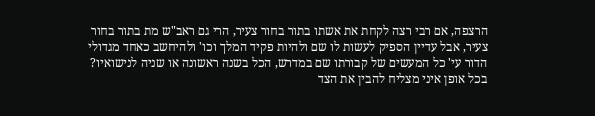הרצפה, אם רבי רצה לקחת את אשתו בתור בחור צעיר, הרי גם ראב"ש מת בתור בחור צעיר, אבל עדיין הספיק לעשות לו שם ולהיות פקיד המלך וכו' ולהיחשב כאחד מגדולי הדור עי' כל המעשים של קבורתו שם במדרש, הכל בשנה ראשונה או שניה לנישואיו?
בכל אופן איני מצליח להבין את הצד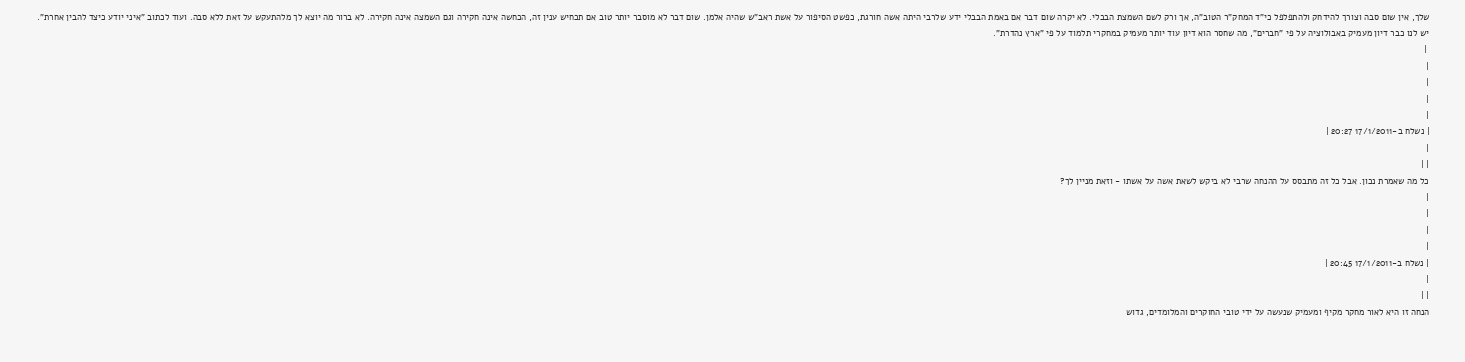שלך, אין שום סבה וצורך להידחק ולהתפלפל כי"ד המחק"ר הטוב"ה, אך ורק לשם השמצת הבבלי. לא יקרה שום דבר אם באמת הבבלי ידע שלרבי היתה אשה חורגת, כפשט הסיפור על אשת ראב"ש שהיה אלמן. שום דבר לא מוסבר יותר טוב אם תכחיש ענין זה, הכחשה אינה חקירה וגם השמצה אינה חקירה. לא ברור מה יוצא לך מלהתעקש על זאת ללא סבה. ועוד לכתוב "איני יודע כיצד להבין אחרת".
יש לנו כבר דיון מעמיק באבולוציה על פי "חברים", מה שחסר הוא דיון עוד יותר מעמיק במחקרי תלמוד על פי "ארץ נהדרת".
 |
|
|
|
|
| נשלח ב-17/1/2011 20:27 |
|
| |
כל מה שאמרת נכון. אבל כל זה מתבסס על ההנחה שרבי לא ביקש לשאת אשה על אשתו - וזאת מניין לך?
|
|
|
|
| נשלח ב-17/1/2011 20:45 |
|
| |
הנחה זו היא לאור מחקר מקיף ומעמיק שנעשה על ידי טובי החוקרים והמלומדים, גדוש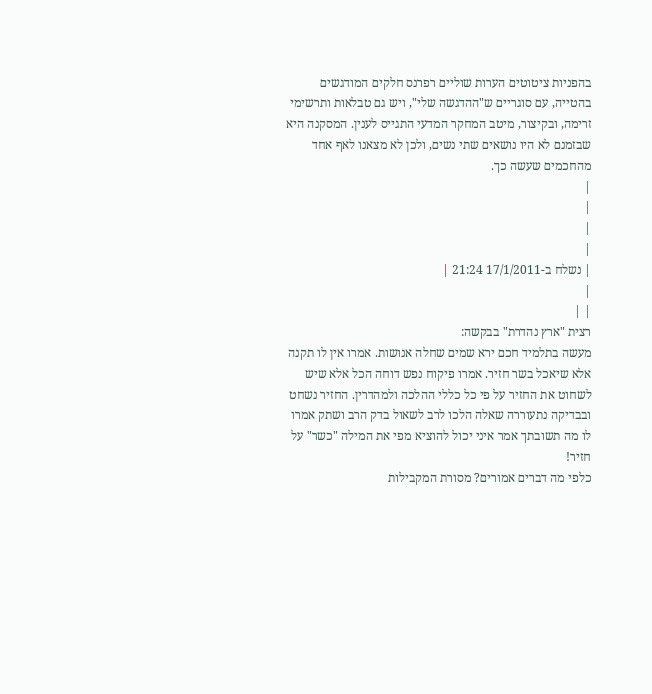בהפניות ציטוטים הערות שוליים רפרנס חלקים המודגשים בהטייה, עם סוגריים ש"ההדגשה שלי", ויש גם טבלאות ותרשימי זרימה, ובקיצור, מיטב המחקר המדעי התגייס לענין. המסקנה היא שבזמנם לא היו נושאים שתי נשים, ולכן לא מצאנו לאף אחד מהחכמים שעשה כך.
|
|
|
|
| נשלח ב-17/1/2011 21:24 |
|
| |
רצית "ארץ נהדרת" בבקשה:
מעשה בתלמיד חכם ירא שמים שחלה אנושות. אמרו אין לו תקנה אלא שיאכל בשר חזיר. אמרו פיקוח נפש דוחה הכל אלא שיש לשחוט את החזיר על פי כל כללי ההלכה ולמהדרין. החזיר נשחט ובבדיקה נתעוררה שאלה הלכו לרב לשאול בדק הרב ושתק אמרו לו מה תשובתך אמר איני יכול להוציא מפי את המילה "כשר" על חזיר!
כלפי מה דברים אמורים? מסורת המקבילות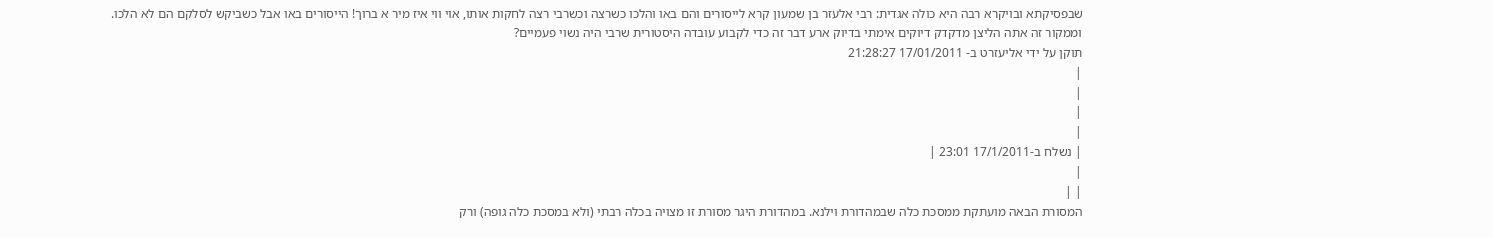שבפסיקתא ובויקרא רבה היא כולה אגדית: רבי אלעזר בן שמעון קרא לייסורים והם באו והלכו כשרצה וכשרבי רצה לחקות אותו, אוי ווי איז מיר א ברוך! הייסורים באו אבל כשביקש לסלקם הם לא הלכו.
וממקור זה אתה הליצן מדקדק דיוקים אימתי בדיוק ארע דבר זה כדי לקבוע עובדה היסטורית שרבי היה נשוי פעמיים?
תוקן על ידי אליעזרט ב- 17/01/2011 21:28:27
|
|
|
|
| נשלח ב-17/1/2011 23:01 |
|
| |
המסורת הבאה מועתקת ממסכת כלה שבמהדורת וילנא. במהדורת היגר מסורת זו מצויה בכלה רבתי (ולא במסכת כלה גופה) ורק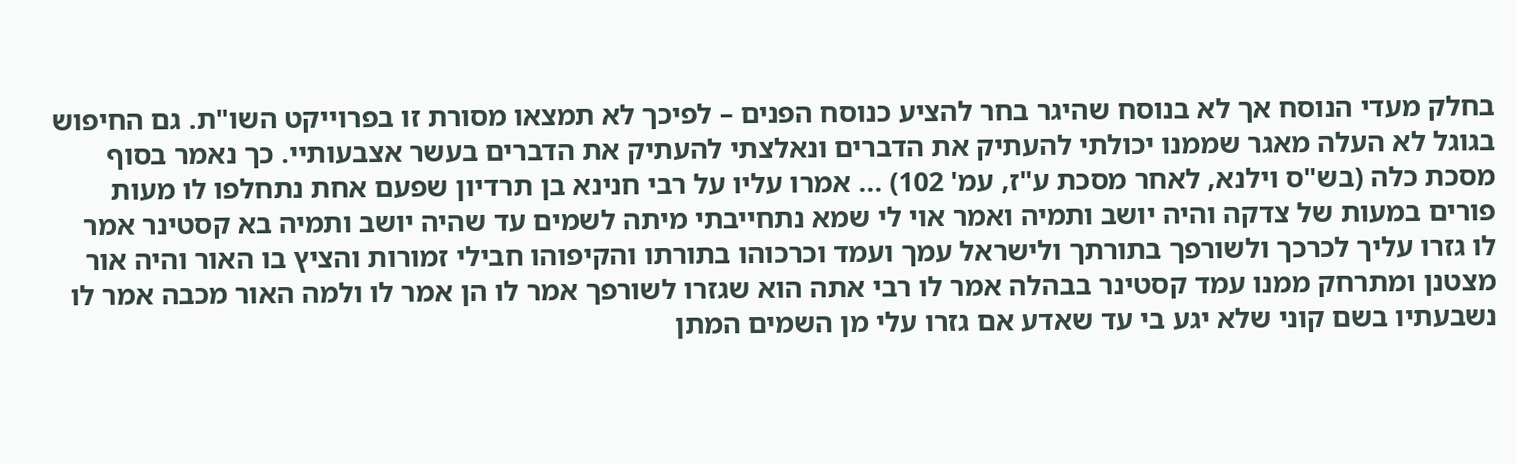בחלק מעדי הנוסח אך לא בנוסח שהיגר בחר להציע כנוסח הפנים – לפיכך לא תמצאו מסורת זו בפרוייקט השו"ת. גם החיפוש בגוגל לא העלה מאגר שממנו יכולתי להעתיק את הדברים ונאלצתי להעתיק את הדברים בעשר אצבעותיי. כך נאמר בסוף מסכת כלה (בש"ס וילנא, לאחר מסכת ע"ז, עמ' 102) ... אמרו עליו על רבי חנינא בן תרדיון שפעם אחת נתחלפו לו מעות פורים במעות של צדקה והיה יושב ותמיה ואמר אוי לי שמא נתחייבתי מיתה לשמים עד שהיה יושב ותמיה בא קסטינר אמר לו גזרו עליך לכרכך ולשורפך בתורתך ולישראל עמך ועמד וכרכוהו בתורתו והקיפוהו חבילי זמורות והציץ בו האור והיה אור מצטנן ומתרחק ממנו עמד קסטינר בבהלה אמר לו רבי אתה הוא שגזרו לשורפך אמר לו הן אמר לו ולמה האור מכבה אמר לו נשבעתיו בשם קוני שלא יגע בי עד שאדע אם גזרו עלי מן השמים המתן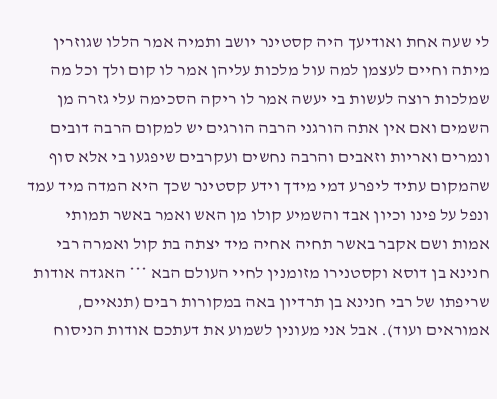לי שעה אחת ואודיעך היה קסטינר יושב ותמיה אמר הללו שגוזרין מיתה וחיים לעצמן למה עול מלכות עליהן אמר לו קום ולך וכל מה שמלכות רוצה לעשות בי יעשה אמר לו ריקה הסכימה עלי גזרה מן השמים ואם אין אתה הורגני הרבה הורגים יש למקום הרבה דובים ונמרים ואריות וזאבים והרבה נחשים ועקרבים שיפגעו בי אלא סוף שהמקום עתיד ליפרע דמי מידך וידע קסטינר שכך היא המדה מיד עמד ונפל על פינו וכיון אבד והשמיע קולו מן האש ואמר באשר תמותי אמות ושם אקבר באשר תחיה אחיה מיד יצתה בת קול ואמרה רבי חנינא בן דוסא וקסטנירו מזומנין לחיי העולם הבא *** האגדה אודות שריפתו של רבי חנינא בן תרדיון באה במקורות רבים (תנאיים, אמוראים ועוד). אבל אני מעונין לשמוע את דעתכם אודות הניסוח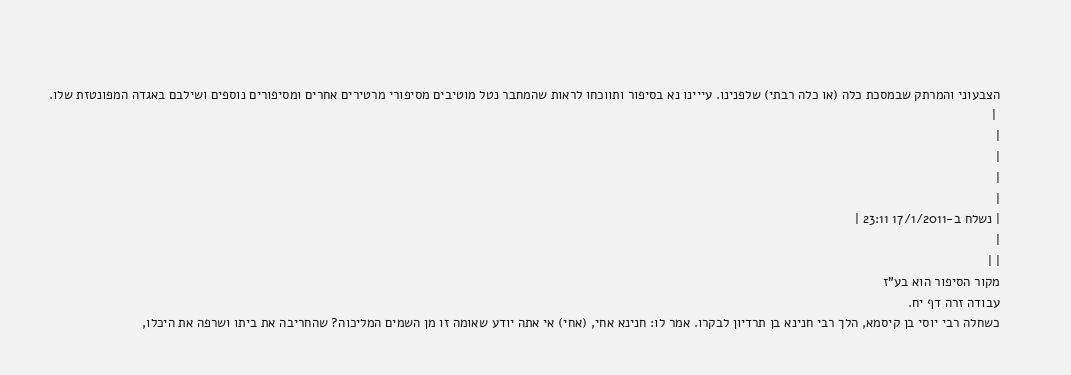הצבעוני והמרתק שבמסכת כלה (או כלה רבתי) שלפנינו. עייינו נא בסיפור ותווכחו לראות שהמחבר נטל מוטיבים מסיפורי מרטירים אחרים ומסיפורים נוספים ושילבם באגדה המפונטזת שלו.
 |
|
|
|
|
| נשלח ב-17/1/2011 23:11 |
|
| |
מקור הסיפור הוא בע"ז
עבודה זרה דף יח.
כשחלה רבי יוסי בן קיסמא, הלך רבי חנינא בן תרדיון לבקרו. אמר לו: חנינא אחי, (אחי) אי אתה יודע שאומה זו מן השמים המליכוה? שהחריבה את ביתו ושרפה את היכלו,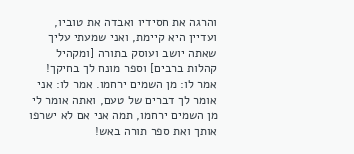והרגה את חסידיו ואבדה את טוביו, ועדיין היא קיימת, ואני שמעתי עליך שאתה יושב ועוסק בתורה [ומקהיל קהלות ברבים] וספר מונח לך בחיקך! אמר לו: מן השמים ירחמו. אמר לו: אני אומר לך דברים של טעם, ואתה אומר לי מן השמים ירחמו, תמה אני אם לא ישרפו אותך ואת ספר תורה באש!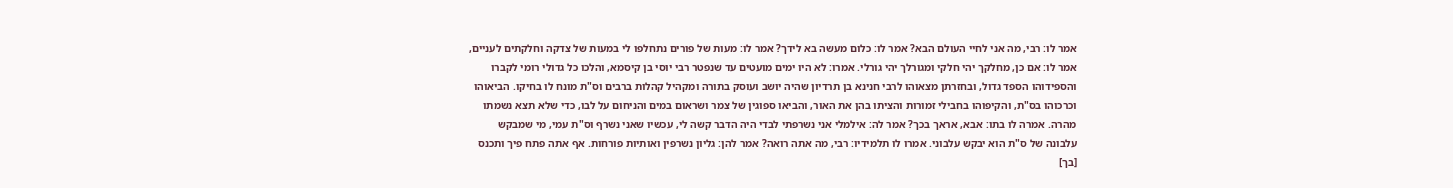אמר לו: רבי, מה אני לחיי העולם הבא? אמר לו: כלום מעשה בא לידך? אמר לו: מעות של פורים נתחלפו לי במעות של צדקה וחלקתים לעניים, אמר לו: אם כן, מחלקך יהי חלקי ומגורלך יהי גורלי. אמרו: לא היו ימים מועטים עד שנפטר רבי יוסי בן קיסמא, והלכו כל גדולי רומי לקברו והספידוהו הספד גדול, ובחזרתן מצאוהו לרבי חנינא בן תרדיון שהיה יושב ועוסק בתורה ומקהיל קהלות ברבים וס"ת מונח לו בחיקו. הביאוהו וכרכוהו בס"ת, והקיפוהו בחבילי זמורות והציתו בהן את האור, והביאו ספוגין של צמר ושראום במים והניחום על לבו, כדי שלא תצא נשמתו מהרה. אמרה לו בתו: אבא, אראך בכך? אמר לה: אילמלי אני נשרפתי לבדי היה הדבר קשה לי, עכשיו שאני נשרף וס"ת עמי, מי שמבקש עלבונה של ס"ת הוא יבקש עלבוני. אמרו לו תלמידיו: רבי, מה אתה רואה? אמר להן: גליון נשרפין ואותיות פורחות. אף אתה פתח פיך ותכנס [בך]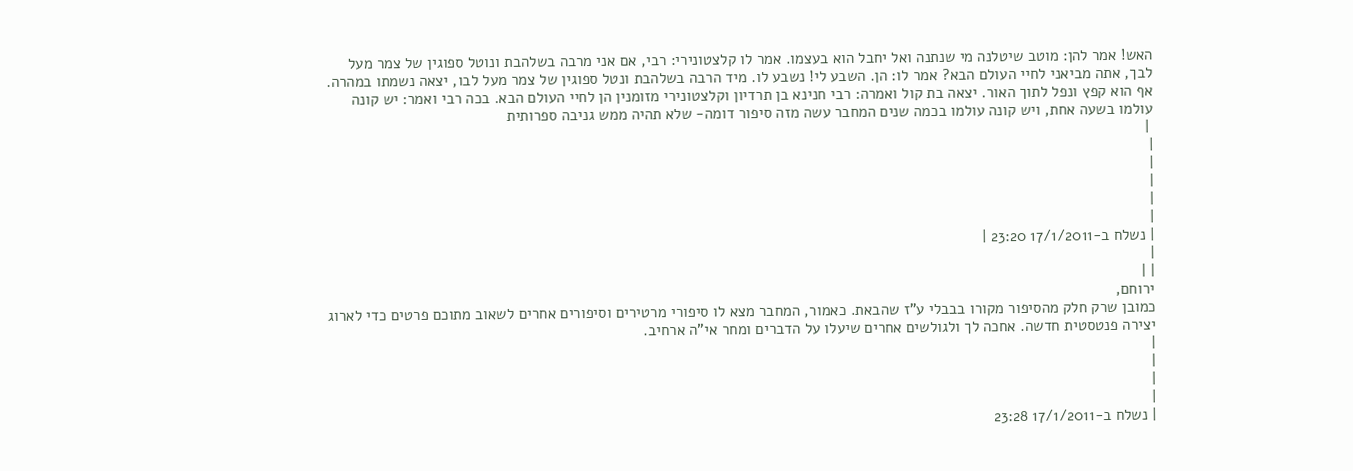האש! אמר להן: מוטב שיטלנה מי שנתנה ואל יחבל הוא בעצמו. אמר לו קלצטונירי: רבי, אם אני מרבה בשלהבת ונוטל ספוגין של צמר מעל לבך, אתה מביאני לחיי העולם הבא? אמר לו: הן. השבע לי! נשבע לו. מיד הרבה בשלהבת ונטל ספוגין של צמר מעל לבו, יצאה נשמתו במהרה. אף הוא קפץ ונפל לתוך האור. יצאה בת קול ואמרה: רבי חנינא בן תרדיון וקלצטונירי מזומנין הן לחיי העולם הבא. בכה רבי ואמר: יש קונה עולמו בשעה אחת, ויש קונה עולמו בכמה שנים המחבר עשה מזה סיפור דומה- שלא תהיה ממש גניבה ספרותית
 |
|
|
|
|
|
| נשלח ב-17/1/2011 23:20 |
|
| |
ירוחם,
כמובן שרק חלק מהסיפור מקורו בבבלי ע"ז שהבאת. כאמור, המחבר מצא לו סיפורי מרטירים וסיפורים אחרים לשאוב מתוכם פרטים כדי לארוג יצירה פנטסטית חדשה. אחכה לך ולגולשים אחרים שיעלו על הדברים ומחר אי"ה ארחיב.
|
|
|
|
| נשלח ב-17/1/2011 23:28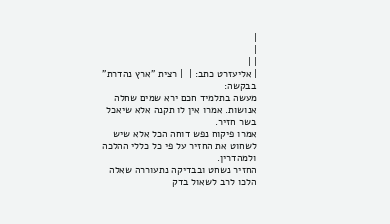|
|
| |
| אליעזרט כתב: |  | רצית "ארץ נהדרת" בבקשה:
מעשה בתלמיד חכם ירא שמים שחלה אנושות. אמרו אין לו תקנה אלא שיאכל בשר חזיר.
אמרו פיקוח נפש דוחה הכל אלא שיש לשחוט את החזיר על פי כל כללי ההלכה ולמהדרין.
החזיר נשחט ובבדיקה נתעוררה שאלה הלכו לרב לשאול בדק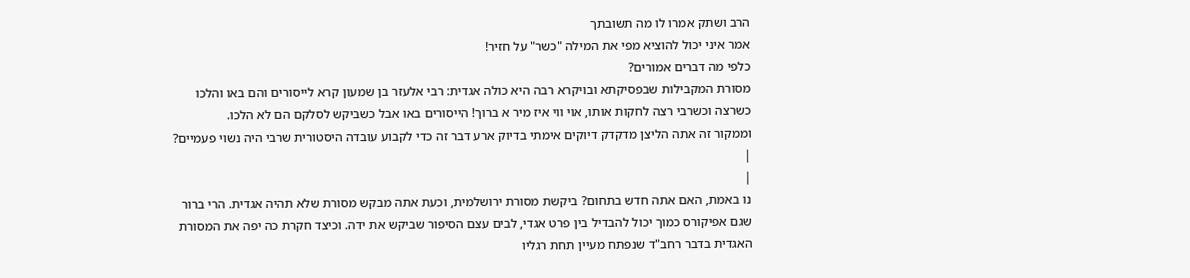הרב ושתק אמרו לו מה תשובתך
אמר איני יכול להוציא מפי את המילה "כשר" על חזיר!
כלפי מה דברים אמורים?
מסורת המקבילות שבפסיקתא ובויקרא רבה היא כולה אגדית: רבי אלעזר בן שמעון קרא לייסורים והם באו והלכו כשרצה וכשרבי רצה לחקות אותו, אוי ווי איז מיר א ברוך! הייסורים באו אבל כשביקש לסלקם הם לא הלכו.
וממקור זה אתה הליצן מדקדק דיוקים אימתי בדיוק ארע דבר זה כדי לקבוע עובדה היסטורית שרבי היה נשוי פעמיים?
|
|
נו באמת, האם אתה חדש בתחום? ביקשת מסורת ירושלמית, וכעת אתה מבקש מסורת שלא תהיה אגדית. הרי ברור שגם אפיקורס כמוך יכול להבדיל בין פרט אגדי, לבים עצם הסיפור שביקש את ידה. וכיצד חקרת כה יפה את המסורת האגדית בדבר רחב"ד שנפתח מעיין תחת רגליו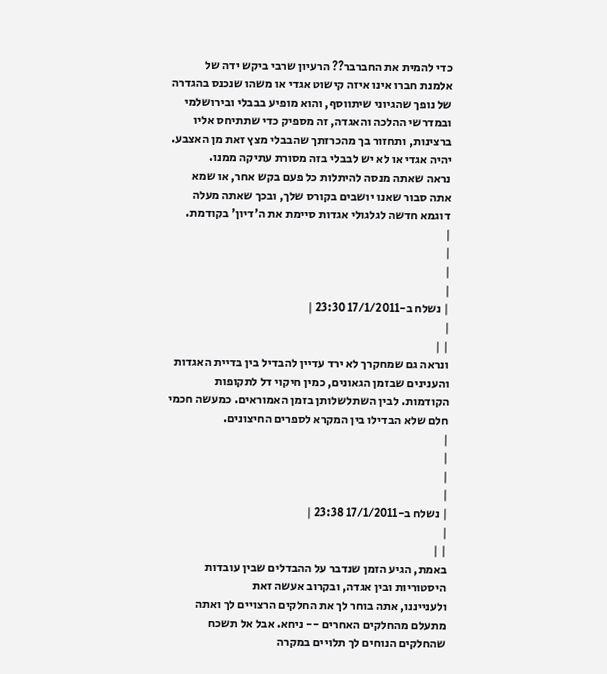כדי להמית את החברבר?? הרעיון שרבי ביקש ידה של אלמנת חברו אינו איזה קישוט אגדי או משהו שנכנס בהגדרה של נופך שהגיוני שיתווסף, והוא מופיע בבבלי ובירושלמי ובמדרשי ההלכה והאגדה, זה מספיק כדי שתתיחס אליו ברצינות, ותחזור בך מהכרזתך שהבבלי מצץ זאת מן האצבע. יהיה אגדי או לא יש לבבלי בזה מסורת עתיקה ממנו.
נראה שאתה מנסה להיתלות כל פעם בקש אחר, או שמא אתה סבור שאנו יושבים בקורס שלך, ובכך שאתה מעלה דוגמא חדשה לגלגולי אגדות סיימת את ה'דיון' בקודמת.
|
|
|
|
| נשלח ב-17/1/2011 23:30 |
|
| |
ונראה גם שמחקרך לא ירד עדיין להבדיל בין בדיית האגדות והענינים שבזמן הגאונים, כמין חיקוי דל לתקופות הקודמות. לבין השתלשלותן בזמן האמוראים. כמעשה חכמי חלם שלא הבדילו בין המקרא לספרים החיצונים.
|
|
|
|
| נשלח ב-17/1/2011 23:38 |
|
| |
באמת, הגיע הזמן שנדבר על ההבדלים שבין עובדות היסטוריות ובין אגדה, ובקרוב אעשה זאת
ולענייננו, אתה בוחר לך את החלקים הרצויים לך ואתה מתעלם מהחלקים האחרים -- ניחא. אבל אל תשכח שהחלקים הנוחים לך תלויים במקרה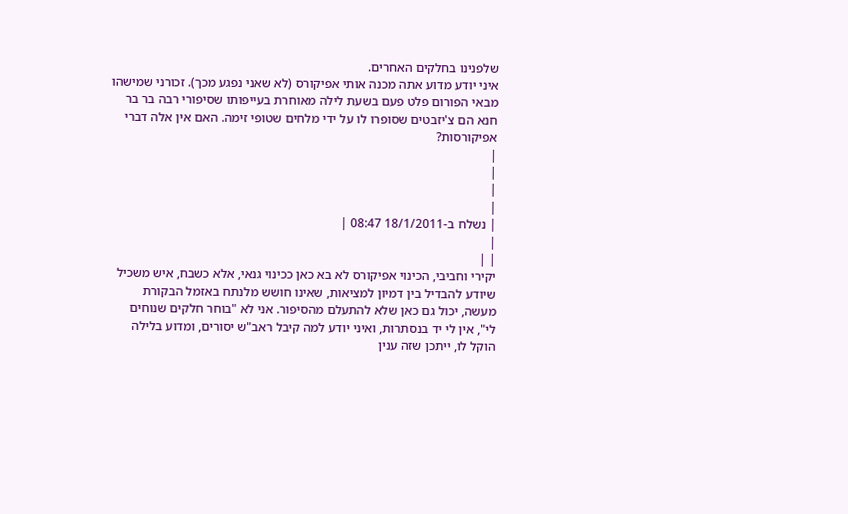שלפנינו בחלקים האחרים.
איני יודע מדוע אתה מכנה אותי אפיקורס (לא שאני נפגע מכך). זכורני שמישהו מבאי הפורום פלט פעם בשעת לילה מאוחרת בעייפותו שסיפורי רבה בר בר חנא הם צ'יזבטים שסופרו לו על ידי מלחים שטופי זימה. האם אין אלה דברי אפיקורסות?
|
|
|
|
| נשלח ב-18/1/2011 08:47 |
|
| |
יקירי וחביבי, הכינוי אפיקורס לא בא כאן ככינוי גנאי, אלא כשבח, איש משכיל שיודע להבדיל בין דמיון למציאות, שאינו חושש מלנתח באזמל הבקורת מעשה, יכול גם כאן שלא להתעלם מהסיפור. אני לא "בוחר חלקים שנוחים לי", אין לי יד בנסתרות, ואיני יודע למה קיבל ראב"ש יסורים, ומדוע בלילה הוקל לו, ייתכן שזה ענין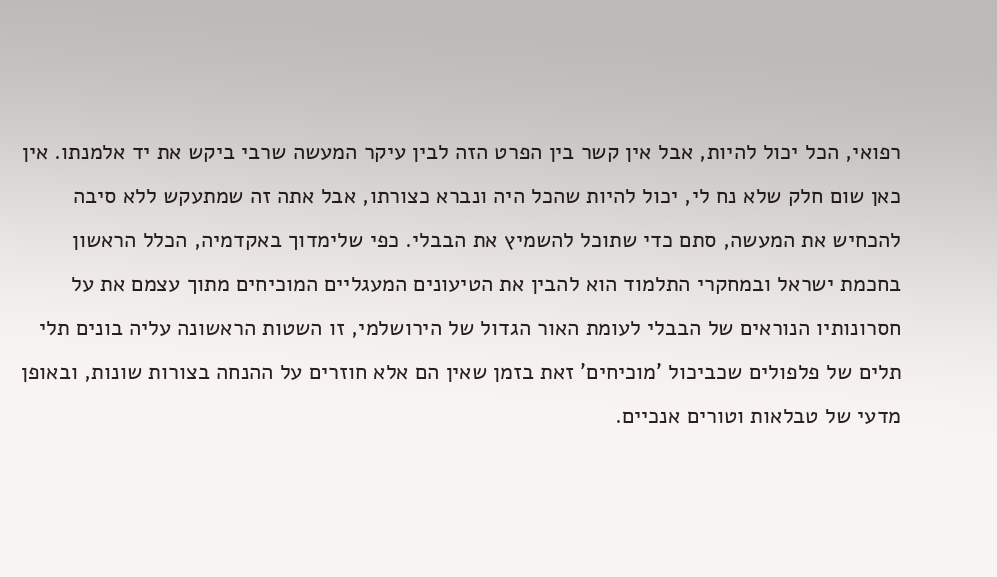רפואי, הכל יכול להיות, אבל אין קשר בין הפרט הזה לבין עיקר המעשה שרבי ביקש את יד אלמנתו. אין כאן שום חלק שלא נח לי, יכול להיות שהכל היה ונברא כצורתו, אבל אתה זה שמתעקש ללא סיבה להכחיש את המעשה, סתם כדי שתוכל להשמיץ את הבבלי. כפי שלימדוך באקדמיה, הכלל הראשון בחכמת ישראל ובמחקרי התלמוד הוא להבין את הטיעונים המעגליים המוכיחים מתוך עצמם את על חסרונותיו הנוראים של הבבלי לעומת האור הגדול של הירושלמי, זו השטות הראשונה עליה בונים תלי תלים של פלפולים שכביכול 'מוכיחים' זאת בזמן שאין הם אלא חוזרים על ההנחה בצורות שונות, ובאופן מדעי של טבלאות וטורים אנכיים.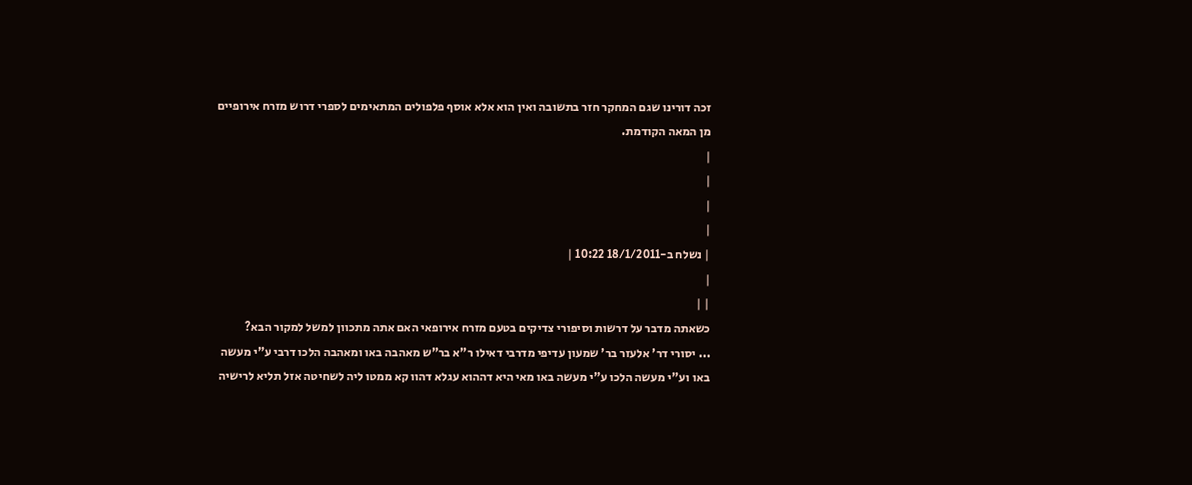זכה דורינו שגם המחקר חזר בתשובה ואין הוא אלא אוסף פלפולים המתאימים לספרי דרוש מזרח אירופיים מן המאה הקודמת.
|
|
|
|
| נשלח ב-18/1/2011 10:22 |
|
| |
כשאתה מדבר על דרשות וסיפורי צדיקים בטעם מזרח אירופאי האם אתה מתכוון למשל למקור הבא?
... יסורי דר' אלעזר בר' שמעון עדיפי מדרבי דאילו ר"א בר"ש מאהבה באו ומאהבה הלכו דרבי ע"י מעשה באו וע"י מעשה הלכו ע"י מעשה באו מאי היא דההוא עגלא דהוו קא ממטו ליה לשחיטה אזל תליא לרישיה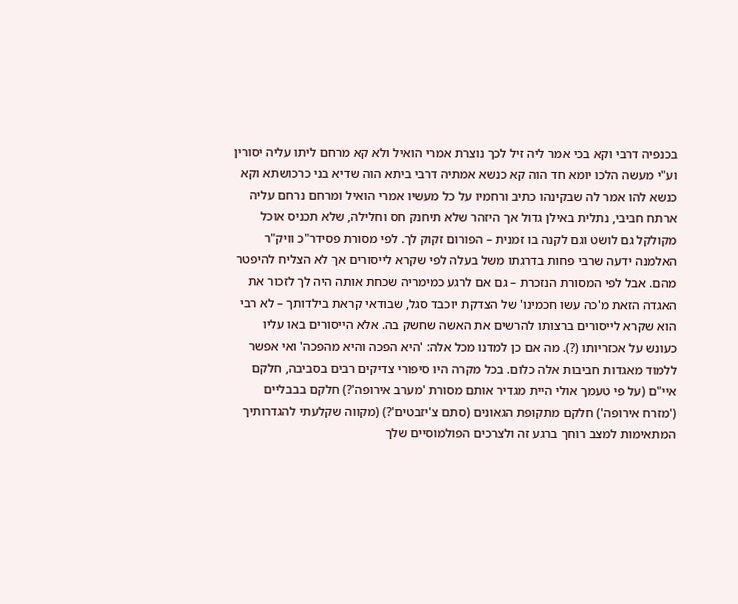בכנפיה דרבי וקא בכי אמר ליה זיל לכך נוצרת אמרי הואיל ולא קא מרחם ליתו עליה יסורין וע"י מעשה הלכו יומא חד הוה קא כנשא אמתיה דרבי ביתא הוה שדיא בני כרכושתא וקא כנשא להו אמר לה שבקינהו כתיב ורחמיו על כל מעשיו אמרי הואיל ומרחם נרחם עליה ארתח חביבי, נתלית באילן גדול אך היזהר שלא תיחנק חס וחלילה, שלא תכניס אוכל מקולקל גם לושט וגם לקנה בו זמנית – הפורום זקוק לך. לפי מסורת פסידר"כ וויק"ר האלמנה ידעה שרבי פחות בדרגתו משל בעלה לפי שקרא לייסורים אך לא הצליח להיפטר מהם. אבל לפי המסורת הנזכרת – גם אם לרגע כמימריה שכחת אותה היה לך לזכור את האגדה הזאת מ'כה עשו חכמינו' של הצדקת יוכבד סגל, שבודאי קראת בילדותך – לא רבי הוא שקרא לייסורים ברצותו להרשים את האשה שחשק בה. אלא הייסורים באו עליו כעונש על אכזריותו (?). מה אם כן למדנו מכל אלה: 'היא הפכה והיא מהפכה' ואי אפשר ללמוד מאגדות חביבות אלה כלום. בכל מקרה היו סיפורי צדיקים רבים בסביבה, חלקם איי"ם (על פי טעמך אולי היית מגדיר אותם מסורת 'מערב אירופה'?) חלקם בבבליים ('מזרח אירופה') חלקם מתקופת הגאונים (סתם צ'יזבטים'?) (מקווה שקלעתי להגדרותיך המתאימות למצב רוחך ברגע זה ולצרכים הפולמוסיים שלך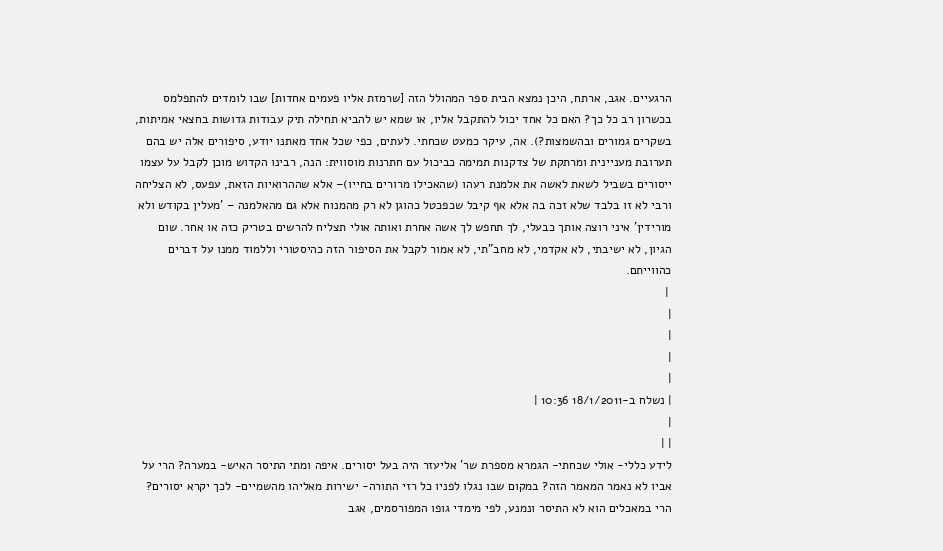הרגעיים. אגב, ארתח, היכן נמצא הבית ספר המהולל הזה [שרמזת אליו פעמים אחדות] שבו לומדים להתפלמס בכשרון רב כל כך? האם כל אחד יכול להתקבל אליו, או שמא יש להביא תחילה תיק עבודות גדושות בחצאי אמיתות, בשקרים גמורים ובהשמצות?). אה, עיקר כמעט שכחתי. לעתים, כפי שכל אחד מאתנו יודע, סיפורים אלה יש בהם תערובת מעניינית ומרתקת של צדקנות תמימה כביכול עם חתרנות מוסווית: הנה, רבינו הקדוש מוכן לקבל על עצמו ייסורים בשביל לשאת לאשה את אלמנת רעהו (שהאכילו מרורים בחייו)– אלא שההרואיות הזאת, עפעס, לא הצליחה ורבי לא זו בלבד שלא זכה בה אלא אף קיבל שכפכטל כהוגן לא רק מהמנוח אלא גם מהאלמנה – 'מעלין בקודש ולא מורידין' איני רוצה אותך כבעלי, לך תחפש לך אשה אחרת ואותה אולי תצליח להרשים בטריק כזה או אחר. שום הגיון, לא ישיבתי, לא אקדמי, לא מחב"תי, לא אמור לקבל את הסיפור הזה כהיסטורי וללמוד ממנו על דברים כהווייתם.
 |
|
|
|
|
| נשלח ב-18/1/2011 10:36 |
|
| |
לידע כללי- אולי שכחתי- הגמרא מספרת שר' אליעזר היה בעל יסורים. איפה ומתי התיסר האיש- במערה? הרי על אביו לא נאמר המאמר הזה? במקום שבו נגלו לפניו כל רזי התורה- ישירות מאליהו מהשמיים- לכך יקרא יסורים? הרי במאכלים הוא לא התיסר ונמנע, לפי מימדי גופו המפורסמים, אגב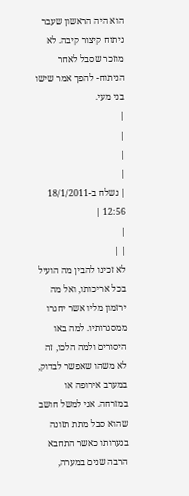הוא היה הראשון שעבר ניתוח קיצור קיבה. לא מוזכר שסבל לאחר הניתוח- להפך אמר שישו בני מעי.
|
|
|
|
| נשלח ב-18/1/2011 12:56 |
|
| |
לא זכינו להבין מה הועיל בכל אריכותו, ואל מה ירזמון מליו אשר יחגרו ממסגרותיו. למה באו היסורים ולמה הלכו, זה לא משהו שאפשר לבדוק, במערב אירופה או במזרחה. אני למשל חושב שהוא סבל מתת תזונה בנערותו כאשר התחבא הרבה שנים במערה,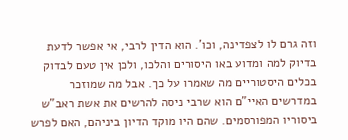וזה גרם לו לצפדינה, וכו'. הוא הדין לרבי, אי אפשר לדעת בדיוק למה ומדוע באו היסורים והלכו, ולכן אין טעם לבדוק בכלים היסטוריים מה שאמרו על כך. אבל מה שמוזכר במדרשים האיי"ם הוא שרבי ניסה להרשים את אשת ראב"ש ביסוריו המפורסמים. שהם היו מוקד הדיון ביניהם, האם לפרש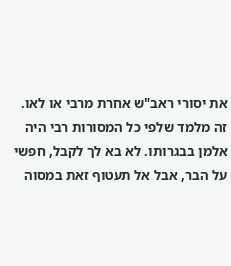את יסורי ראב"ש אחרת מרבי או לאו. זה מלמד שלפי כל המסורות רבי היה אלמן בבגרותו. לא בא לך לקבל, חפשי על הבר, אבל אל תעטוף זאת במסוה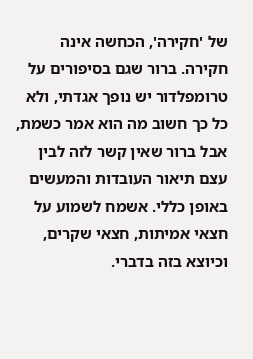של 'חקירה', הכחשה אינה חקירה. ברור שגם בסיפורים על טרומפלדור יש נופך אגדתי, ולא כל כך חשוב מה הוא אמר כשמת, אבל ברור שאין קשר לזה לבין עצם תיאור העובדות והמעשים באופן כללי. אשמח לשמוע על חצאי אמיתות, חצאי שקרים, וכיוצא בזה בדברי.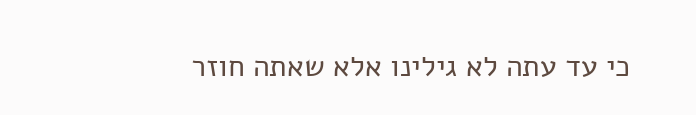כי עד עתה לא גילינו אלא שאתה חוזר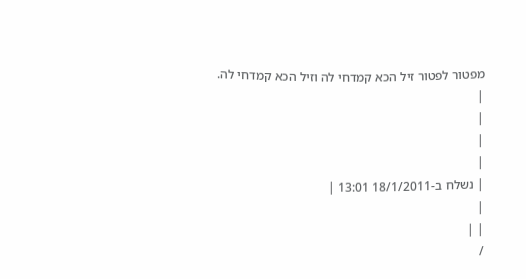מפטור לפטור זיל הכא קמדחי לה וזיל הכא קמדחי לה.
|
|
|
|
| נשלח ב-18/1/2011 13:01 |
|
| |
/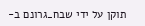תוקן על ידי שבח_גרונם ב-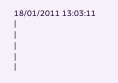18/01/2011 13:03:11
|
|
|
|
|